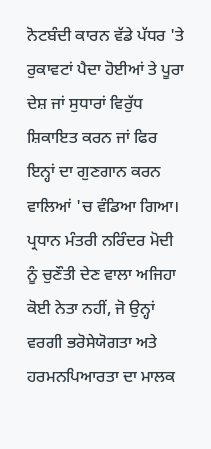ਨੋਟਬੰਦੀ ਕਾਰਨ ਵੱਡੇ ਪੱਧਰ 'ਤੇ ਰੁਕਾਵਟਾਂ ਪੈਦਾ ਹੋਈਆਂ ਤੇ ਪੂਰਾ ਦੇਸ਼ ਜਾਂ ਸੁਧਾਰਾਂ ਵਿਰੁੱਧ ਸ਼ਿਕਾਇਤ ਕਰਨ ਜਾਂ ਫਿਰ ਇਨ੍ਹਾਂ ਦਾ ਗੁਣਗਾਨ ਕਰਨ ਵਾਲਿਆਂ 'ਚ ਵੰਡਿਆ ਗਿਆ। ਪ੍ਰਧਾਨ ਮੰਤਰੀ ਨਰਿੰਦਰ ਮੋਦੀ ਨੂੰ ਚੁਣੌਤੀ ਦੇਣ ਵਾਲਾ ਅਜਿਹਾ ਕੋਈ ਨੇਤਾ ਨਹੀਂ, ਜੋ ਉਨ੍ਹਾਂ ਵਰਗੀ ਭਰੋਸੇਯੋਗਤਾ ਅਤੇ ਹਰਮਨਪਿਆਰਤਾ ਦਾ ਮਾਲਕ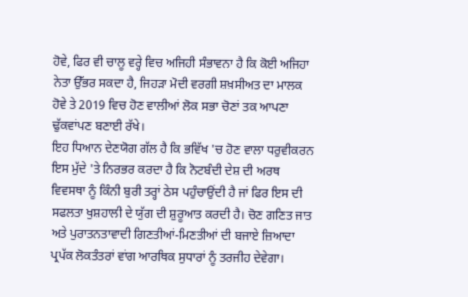ਹੋਵੇ, ਫਿਰ ਵੀ ਚਾਲੂ ਵਰ੍ਹੇ ਵਿਚ ਅਜਿਹੀ ਸੰਭਾਵਨਾ ਹੈ ਕਿ ਕੋਈ ਅਜਿਹਾ ਨੇਤਾ ਉੱਭਰ ਸਕਦਾ ਹੈ, ਜਿਹੜਾ ਮੋਦੀ ਵਰਗੀ ਸ਼ਖ਼ਸੀਅਤ ਦਾ ਮਾਲਕ ਹੋਵੇ ਤੇ 2019 ਵਿਚ ਹੋਣ ਵਾਲੀਆਂ ਲੋਕ ਸਭਾ ਚੋਣਾਂ ਤਕ ਆਪਣਾ ਢੁੱਕਵਾਂਪਣ ਬਣਾਈ ਰੱਖੇ।
ਇਹ ਧਿਆਨ ਦੇਣਯੋਗ ਗੱਲ ਹੈ ਕਿ ਭਵਿੱਖ 'ਚ ਹੋਣ ਵਾਲਾ ਧਰੁਵੀਕਰਨ ਇਸ ਮੁੱਦੇ 'ਤੇ ਨਿਰਭਰ ਕਰਦਾ ਹੈ ਕਿ ਨੋਟਬੰਦੀ ਦੇਸ਼ ਦੀ ਅਰਥ ਵਿਵਸਥਾ ਨੂੰ ਕਿੰਨੀ ਬੁਰੀ ਤਰ੍ਹਾਂ ਠੇਸ ਪਹੁੰਚਾਉਂਦੀ ਹੈ ਜਾਂ ਫਿਰ ਇਸ ਦੀ ਸਫਲਤਾ ਖੁਸ਼ਹਾਲੀ ਦੇ ਯੁੱਗ ਦੀ ਸ਼ੁਰੂਆਤ ਕਰਦੀ ਹੈ। ਚੋਣ ਗਣਿਤ ਜਾਤ ਅਤੇ ਪੁਰਾਤਨਤਾਵਾਦੀ ਗਿਣਤੀਆਂ-ਮਿਣਤੀਆਂ ਦੀ ਬਜਾਏ ਜ਼ਿਆਦਾ ਪ੍ਰਪੱਕ ਲੋਕਤੰਤਰਾਂ ਵਾਂਗ ਆਰਥਿਕ ਸੁਧਾਰਾਂ ਨੂੰ ਤਰਜੀਹ ਦੇਵੇਗਾ।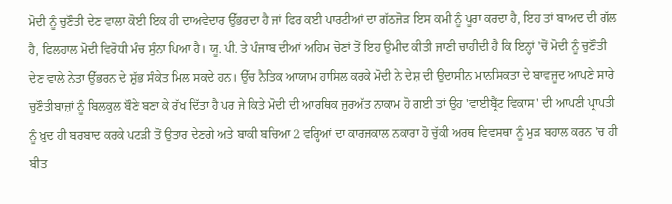ਮੋਦੀ ਨੂੰ ਚੁਣੌਤੀ ਦੇਣ ਵਾਲਾ ਕੋਈ ਇਕ ਹੀ ਦਾਅਵੇਦਾਰ ਉੱਭਰਦਾ ਹੈ ਜਾਂ ਫਿਰ ਕਈ ਪਾਰਟੀਆਂ ਦਾ ਗੱਠਜੋੜ ਇਸ ਕਮੀ ਨੂੰ ਪੂਰਾ ਕਰਦਾ ਹੈ, ਇਹ ਤਾਂ ਬਾਅਦ ਦੀ ਗੱਲ ਹੈ, ਫਿਲਹਾਲ ਮੋਦੀ ਵਿਰੋਧੀ ਮੰਚ ਸੁੰਨਾ ਪਿਆ ਹੈ। ਯੂ. ਪੀ. ਤੇ ਪੰਜਾਬ ਦੀਆਂ ਅਹਿਮ ਚੋਣਾਂ ਤੋਂ ਇਹ ਉਮੀਦ ਕੀਤੀ ਜਾਣੀ ਚਾਹੀਦੀ ਹੈ ਕਿ ਇਨ੍ਹਾਂ 'ਚੋਂ ਮੋਦੀ ਨੂੰ ਚੁਣੌਤੀ ਦੇਣ ਵਾਲੇ ਨੇਤਾ ਉੱਭਰਨ ਦੇ ਸ਼ੁੱਭ ਸੰਕੇਤ ਮਿਲ ਸਕਦੇ ਹਨ। ਉੱਚ ਨੈਤਿਕ ਆਯਾਮ ਹਾਸਿਲ ਕਰਕੇ ਮੋਦੀ ਨੇ ਦੇਸ਼ ਦੀ ਉਦਾਸੀਨ ਮਾਨਸਿਕਤਾ ਦੇ ਬਾਵਜੂਦ ਆਪਣੇ ਸਾਰੇ ਚੁਣੌਤੀਬਾਜ਼ਾਂ ਨੂੰ ਬਿਲਕੁਲ ਬੌਣੇ ਬਣਾ ਕੇ ਰੱਖ ਦਿੱਤਾ ਹੈ ਪਰ ਜੇ ਕਿਤੇ ਮੋਦੀ ਦੀ ਆਰਥਿਕ ਜੁਰਅੱਤ ਨਾਕਾਮ ਹੋ ਗਈ ਤਾਂ ਉਹ 'ਵਾਈਬ੍ਰੈਂਟ ਵਿਕਾਸ' ਦੀ ਆਪਣੀ ਪ੍ਰਾਪਤੀ ਨੂੰ ਖ਼ੁਦ ਹੀ ਬਰਬਾਦ ਕਰਕੇ ਪਟੜੀ ਤੋਂ ਉਤਾਰ ਦੇਣਗੇ ਅਤੇ ਬਾਕੀ ਬਚਿਆ 2 ਵਰ੍ਹਿਆਂ ਦਾ ਕਾਰਜਕਾਲ ਨਕਾਰਾ ਹੋ ਚੁੱਕੀ ਅਰਥ ਵਿਵਸਥਾ ਨੂੰ ਮੁੜ ਬਹਾਲ ਕਰਨ 'ਚ ਹੀ ਬੀਤ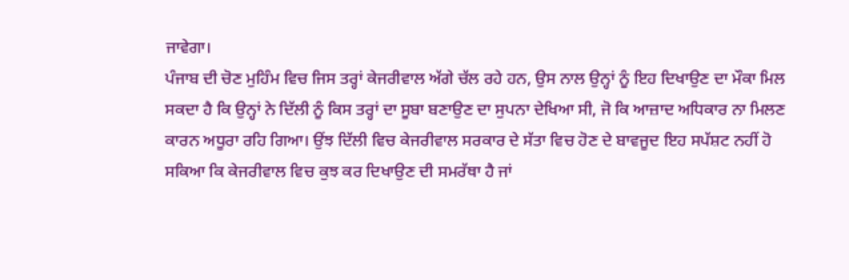ਜਾਵੇਗਾ।
ਪੰਜਾਬ ਦੀ ਚੋਣ ਮੁਹਿੰਮ ਵਿਚ ਜਿਸ ਤਰ੍ਹਾਂ ਕੇਜਰੀਵਾਲ ਅੱਗੇ ਚੱਲ ਰਹੇ ਹਨ, ਉਸ ਨਾਲ ਉਨ੍ਹਾਂ ਨੂੰ ਇਹ ਦਿਖਾਉਣ ਦਾ ਮੌਕਾ ਮਿਲ ਸਕਦਾ ਹੈ ਕਿ ਉਨ੍ਹਾਂ ਨੇ ਦਿੱਲੀ ਨੂੰ ਕਿਸ ਤਰ੍ਹਾਂ ਦਾ ਸੂਬਾ ਬਣਾਉਣ ਦਾ ਸੁਪਨਾ ਦੇਖਿਆ ਸੀ, ਜੋ ਕਿ ਆਜ਼ਾਦ ਅਧਿਕਾਰ ਨਾ ਮਿਲਣ ਕਾਰਨ ਅਧੂਰਾ ਰਹਿ ਗਿਆ। ਉਂਝ ਦਿੱਲੀ ਵਿਚ ਕੇਜਰੀਵਾਲ ਸਰਕਾਰ ਦੇ ਸੱਤਾ ਵਿਚ ਹੋਣ ਦੇ ਬਾਵਜੂਦ ਇਹ ਸਪੱਸ਼ਟ ਨਹੀਂ ਹੋ ਸਕਿਆ ਕਿ ਕੇਜਰੀਵਾਲ ਵਿਚ ਕੁਝ ਕਰ ਦਿਖਾਉਣ ਦੀ ਸਮਰੱਥਾ ਹੈ ਜਾਂ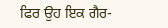ਫਿਰ ਉਹ ਇਕ ਗੈਰ-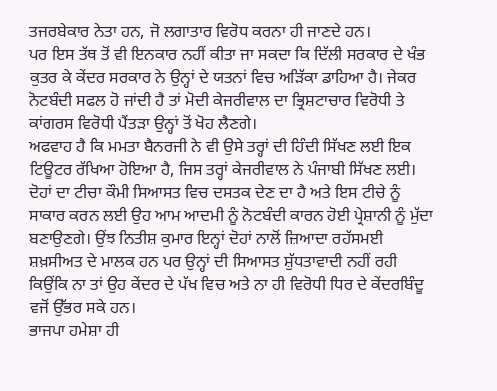ਤਜਰਬੇਕਾਰ ਨੇਤਾ ਹਨ, ਜੋ ਲਗਾਤਾਰ ਵਿਰੋਧ ਕਰਨਾ ਹੀ ਜਾਣਦੇ ਹਨ।
ਪਰ ਇਸ ਤੱਥ ਤੋਂ ਵੀ ਇਨਕਾਰ ਨਹੀਂ ਕੀਤਾ ਜਾ ਸਕਦਾ ਕਿ ਦਿੱਲੀ ਸਰਕਾਰ ਦੇ ਖੰਭ ਕੁਤਰ ਕੇ ਕੇਂਦਰ ਸਰਕਾਰ ਨੇ ਉਨ੍ਹਾਂ ਦੇ ਯਤਨਾਂ ਵਿਚ ਅੜਿੱਕਾ ਡਾਹਿਆ ਹੈ। ਜੇਕਰ ਨੋਟਬੰਦੀ ਸਫਲ ਹੋ ਜਾਂਦੀ ਹੈ ਤਾਂ ਮੋਦੀ ਕੇਜਰੀਵਾਲ ਦਾ ਭ੍ਰਿਸ਼ਟਾਚਾਰ ਵਿਰੋਧੀ ਤੇ ਕਾਂਗਰਸ ਵਿਰੋਧੀ ਪੈਂਤੜਾ ਉਨ੍ਹਾਂ ਤੋਂ ਖੋਹ ਲੈਣਗੇ।
ਅਫਵਾਹ ਹੈ ਕਿ ਮਮਤਾ ਬੈਨਰਜੀ ਨੇ ਵੀ ਉਸੇ ਤਰ੍ਹਾਂ ਦੀ ਹਿੰਦੀ ਸਿੱਖਣ ਲਈ ਇਕ ਟਿਊਟਰ ਰੱਖਿਆ ਹੋਇਆ ਹੈ, ਜਿਸ ਤਰ੍ਹਾਂ ਕੇਜਰੀਵਾਲ ਨੇ ਪੰਜਾਬੀ ਸਿੱਖਣ ਲਈ। ਦੋਹਾਂ ਦਾ ਟੀਚਾ ਕੌਮੀ ਸਿਆਸਤ ਵਿਚ ਦਸਤਕ ਦੇਣ ਦਾ ਹੈ ਅਤੇ ਇਸ ਟੀਚੇ ਨੂੰ ਸਾਕਾਰ ਕਰਨ ਲਈ ਉਹ ਆਮ ਆਦਮੀ ਨੂੰ ਨੋਟਬੰਦੀ ਕਾਰਨ ਹੋਈ ਪ੍ਰੇਸ਼ਾਨੀ ਨੂੰ ਮੁੱਦਾ ਬਣਾਉਣਗੇ। ਉਂਝ ਨਿਤੀਸ਼ ਕੁਮਾਰ ਇਨ੍ਹਾਂ ਦੋਹਾਂ ਨਾਲੋਂ ਜ਼ਿਆਦਾ ਰਹੱਸਮਈ ਸ਼ਖ਼ਸੀਅਤ ਦੇ ਮਾਲਕ ਹਨ ਪਰ ਉਨ੍ਹਾਂ ਦੀ ਸਿਆਸਤ ਸ਼ੁੱਧਤਾਵਾਦੀ ਨਹੀਂ ਰਹੀ ਕਿਉਂਕਿ ਨਾ ਤਾਂ ਉਹ ਕੇਂਦਰ ਦੇ ਪੱਖ ਵਿਚ ਅਤੇ ਨਾ ਹੀ ਵਿਰੋਧੀ ਧਿਰ ਦੇ ਕੇਂਦਰਬਿੰਦੂ ਵਜੋਂ ਉੱਭਰ ਸਕੇ ਹਨ।
ਭਾਜਪਾ ਹਮੇਸ਼ਾ ਹੀ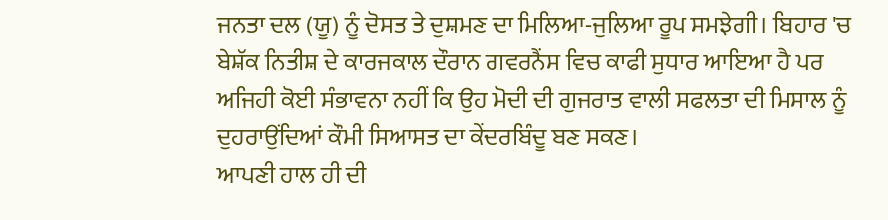ਜਨਤਾ ਦਲ (ਯੂ) ਨੂੰ ਦੋਸਤ ਤੇ ਦੁਸ਼ਮਣ ਦਾ ਮਿਲਿਆ-ਜੁਲਿਆ ਰੂਪ ਸਮਝੇਗੀ। ਬਿਹਾਰ 'ਚ ਬੇਸ਼ੱਕ ਨਿਤੀਸ਼ ਦੇ ਕਾਰਜਕਾਲ ਦੌਰਾਨ ਗਵਰਨੈਂਸ ਵਿਚ ਕਾਫੀ ਸੁਧਾਰ ਆਇਆ ਹੈ ਪਰ ਅਜਿਹੀ ਕੋਈ ਸੰਭਾਵਨਾ ਨਹੀਂ ਕਿ ਉਹ ਮੋਦੀ ਦੀ ਗੁਜਰਾਤ ਵਾਲੀ ਸਫਲਤਾ ਦੀ ਮਿਸਾਲ ਨੂੰ ਦੁਹਰਾਉਂਦਿਆਂ ਕੌਮੀ ਸਿਆਸਤ ਦਾ ਕੇਂਦਰਬਿੰਦੂ ਬਣ ਸਕਣ।
ਆਪਣੀ ਹਾਲ ਹੀ ਦੀ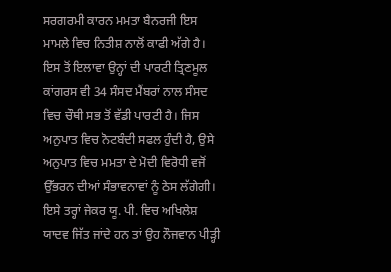ਸਰਗਰਮੀ ਕਾਰਨ ਮਮਤਾ ਬੈਨਰਜੀ ਇਸ ਮਾਮਲੇ ਵਿਚ ਨਿਤੀਸ਼ ਨਾਲੋਂ ਕਾਫੀ ਅੱਗੇ ਹੈ। ਇਸ ਤੋਂ ਇਲਾਵਾ ਉਨ੍ਹਾਂ ਦੀ ਪਾਰਟੀ ਤ੍ਰਿਣਮੂਲ ਕਾਂਗਰਸ ਵੀ 34 ਸੰਸਦ ਮੈਂਬਰਾਂ ਨਾਲ ਸੰਸਦ ਵਿਚ ਚੌਥੀ ਸਭ ਤੋਂ ਵੱਡੀ ਪਾਰਟੀ ਹੈ। ਜਿਸ ਅਨੁਪਾਤ ਵਿਚ ਨੋਟਬੰਦੀ ਸਫਲ ਹੁੰਦੀ ਹੈ, ਉਸੇ ਅਨੁਪਾਤ ਵਿਚ ਮਮਤਾ ਦੇ ਮੋਦੀ ਵਿਰੋਧੀ ਵਜੋਂ ਉੱਭਰਨ ਦੀਆਂ ਸੰਭਾਵਨਾਵਾਂ ਨੂੰ ਠੇਸ ਲੱਗੇਗੀ।
ਇਸੇ ਤਰ੍ਹਾਂ ਜੇਕਰ ਯੂ. ਪੀ. ਵਿਚ ਅਖਿਲੇਸ਼ ਯਾਦਵ ਜਿੱਤ ਜਾਂਦੇ ਹਨ ਤਾਂ ਉਹ ਨੌਜਵਾਨ ਪੀੜ੍ਹੀ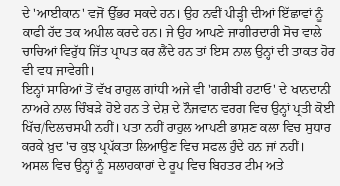ਦੇ 'ਆਈਕਾਨ' ਵਜੋਂ ਉੱਭਰ ਸਕਦੇ ਹਨ। ਉਹ ਨਵੀਂ ਪੀੜ੍ਹੀ ਦੀਆਂ ਇੱਛਾਵਾਂ ਨੂੰ ਕਾਫੀ ਹੱਦ ਤਕ ਅਪੀਲ ਕਰਦੇ ਹਨ। ਜੇ ਉਹ ਆਪਣੇ ਜਾਗੀਰਦਾਰੀ ਸੋਚ ਵਾਲੇ ਚਾਚਿਆਂ ਵਿਰੁੱਧ ਜਿੱਤ ਪ੍ਰਾਪਤ ਕਰ ਲੈਂਦੇ ਹਨ ਤਾਂ ਇਸ ਨਾਲ ਉਨ੍ਹਾਂ ਦੀ ਤਾਕਤ ਹੋਰ ਵੀ ਵਧ ਜਾਵੇਗੀ।
ਇਨ੍ਹਾਂ ਸਾਰਿਆਂ ਤੋਂ ਵੱਖ ਰਾਹੁਲ ਗਾਂਧੀ ਅਜੇ ਵੀ 'ਗਰੀਬੀ ਹਟਾਓ' ਦੇ ਖਾਨਦਾਨੀ ਨਾਅਰੇ ਨਾਲ ਚਿੰਬੜੇ ਹੋਏ ਹਨ ਤੇ ਦੇਸ਼ ਦੇ ਨੌਜਵਾਨ ਵਰਗ ਵਿਚ ਉਨ੍ਹਾਂ ਪ੍ਰਤੀ ਕੋਈ ਖਿੱਚ/ਦਿਲਚਸਪੀ ਨਹੀਂ। ਪਤਾ ਨਹੀਂ ਰਾਹੁਲ ਆਪਣੀ ਭਾਸ਼ਣ ਕਲਾ ਵਿਚ ਸੁਧਾਰ ਕਰਕੇ ਖ਼ੁਦ 'ਚ ਕੁਝ ਪ੍ਰਪੱਕਤਾ ਲਿਆਉਣ ਵਿਚ ਸਫਲ ਹੁੰਦੇ ਹਨ ਜਾਂ ਨਹੀਂ। ਅਸਲ ਵਿਚ ਉਨ੍ਹਾਂ ਨੂੰ ਸਲਾਹਕਾਰਾਂ ਦੇ ਰੂਪ ਵਿਚ ਬਿਹਤਰ ਟੀਮ ਅਤੇ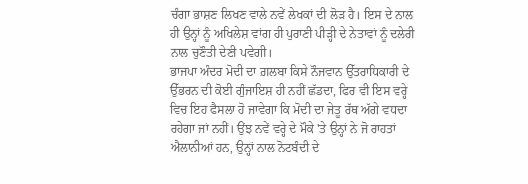ਚੰਗਾ ਭਾਸ਼ਣ ਲਿਖਣ ਵਾਲੇ ਨਵੇਂ ਲੇਖਕਾਂ ਦੀ ਲੋੜ ਹੈ। ਇਸ ਦੇ ਨਾਲ ਹੀ ਉਨ੍ਹਾਂ ਨੂੰ ਅਖਿਲੇਸ਼ ਵਾਂਗ ਹੀ ਪੁਰਾਣੀ ਪੀੜ੍ਹੀ ਦੇ ਨੇਤਾਵਾਂ ਨੂੰ ਦਲੇਰੀ ਨਾਲ ਚੁਣੌਤੀ ਦੇਣੀ ਪਵੇਗੀ।
ਭਾਜਪਾ ਅੰਦਰ ਮੋਦੀ ਦਾ ਗ਼ਲਬਾ ਕਿਸੇ ਨੌਜਵਾਨ ਉੱਤਰਾਧਿਕਾਰੀ ਦੇ ਉੱਭਰਨ ਦੀ ਕੋਈ ਗੁੰਜਾਇਸ਼ ਹੀ ਨਹੀਂ ਛੱਡਦਾ, ਫਿਰ ਵੀ ਇਸ ਵਰ੍ਹੇ ਵਿਚ ਇਹ ਫੈਸਲਾ ਹੋ ਜਾਵੇਗਾ ਕਿ ਮੋਦੀ ਦਾ ਜੇਤੂ ਰੱਥ ਅੱਗੇ ਵਧਦਾ ਰਹੇਗਾ ਜਾਂ ਨਹੀਂ। ਉਂਝ ਨਵੇਂ ਵਰ੍ਹੇ ਦੇ ਮੌਕੇ 'ਤੇ ਉਨ੍ਹਾਂ ਨੇ ਜੋ ਰਾਹਤਾਂ ਐਲਾਨੀਆਂ ਹਨ, ਉਨ੍ਹਾਂ ਨਾਲ ਨੋਟਬੰਦੀ ਦੇ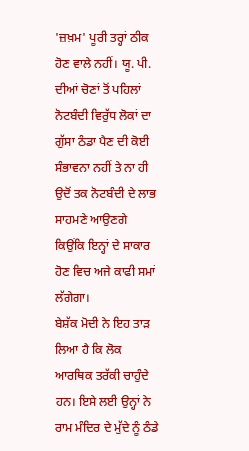'ਜ਼ਖ਼ਮ' ਪੂਰੀ ਤਰ੍ਹਾਂ ਠੀਕ ਹੋਣ ਵਾਲੇ ਨਹੀਂ। ਯੂ. ਪੀ. ਦੀਆਂ ਚੋਣਾਂ ਤੋਂ ਪਹਿਲਾਂ ਨੋਟਬੰਦੀ ਵਿਰੁੱਧ ਲੋਕਾਂ ਦਾ ਗੁੱਸਾ ਠੰਡਾ ਪੈਣ ਦੀ ਕੋਈ ਸੰਭਾਵਨਾ ਨਹੀਂ ਤੇ ਨਾ ਹੀ ਉਦੋਂ ਤਕ ਨੋਟਬੰਦੀ ਦੇ ਲਾਭ ਸਾਹਮਣੇ ਆਉਣਗੇ ਕਿਉਂਕਿ ਇਨ੍ਹਾਂ ਦੇ ਸਾਕਾਰ ਹੋਣ ਵਿਚ ਅਜੇ ਕਾਫੀ ਸਮਾਂ ਲੱਗੇਗਾ।
ਬੇਸ਼ੱਕ ਮੋਦੀ ਨੇ ਇਹ ਤਾੜ ਲਿਆ ਹੈ ਕਿ ਲੋਕ ਆਰਥਿਕ ਤਰੱਕੀ ਚਾਹੁੰਦੇ ਹਨ। ਇਸੇ ਲਈ ਉਨ੍ਹਾਂ ਨੇ ਰਾਮ ਮੰਦਿਰ ਦੇ ਮੁੱਦੇ ਨੂੰ ਠੰਡੇ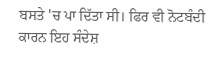ਬਸਤੇ 'ਚ ਪਾ ਦਿੱਤਾ ਸੀ। ਫਿਰ ਵੀ ਨੋਟਬੰਦੀ ਕਾਰਨ ਇਹ ਸੰਦੇਸ਼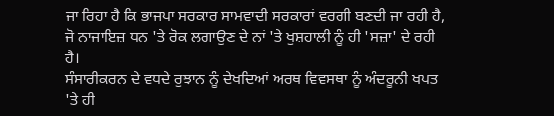ਜਾ ਰਿਹਾ ਹੈ ਕਿ ਭਾਜਪਾ ਸਰਕਾਰ ਸਾਮਵਾਦੀ ਸਰਕਾਰਾਂ ਵਰਗੀ ਬਣਦੀ ਜਾ ਰਹੀ ਹੈ, ਜੋ ਨਾਜਾਇਜ਼ ਧਨ 'ਤੇ ਰੋਕ ਲਗਾਉਣ ਦੇ ਨਾਂ 'ਤੇ ਖੁਸ਼ਹਾਲੀ ਨੂੰ ਹੀ 'ਸਜ਼ਾ' ਦੇ ਰਹੀ ਹੈ।
ਸੰਸਾਰੀਕਰਨ ਦੇ ਵਧਦੇ ਰੁਝਾਨ ਨੂੰ ਦੇਖਦਿਆਂ ਅਰਥ ਵਿਵਸਥਾ ਨੂੰ ਅੰਦਰੂਨੀ ਖਪਤ 'ਤੇ ਹੀ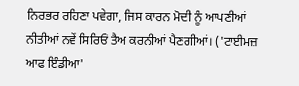ਨਿਰਭਰ ਰਹਿਣਾ ਪਵੇਗਾ, ਜਿਸ ਕਾਰਨ ਮੋਦੀ ਨੂੰ ਆਪਣੀਆਂ ਨੀਤੀਆਂ ਨਵੇਂ ਸਿਰਿਓਂ ਤੈਅ ਕਰਨੀਆਂ ਪੈਣਗੀਆਂ। ('ਟਾਈਮਜ਼ ਆਫ ਇੰਡੀਆ'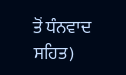ਤੋਂ ਧੰਨਵਾਦ ਸਹਿਤ)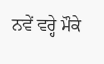ਨਵੇਂ ਵਰ੍ਹੇ ਮੌਕੇ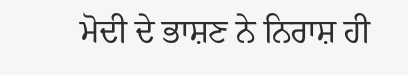ਮੋਦੀ ਦੇ ਭਾਸ਼ਣ ਨੇ ਨਿਰਾਸ਼ ਹੀ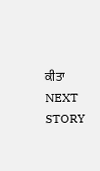ਕੀਤਾ
NEXT STORY